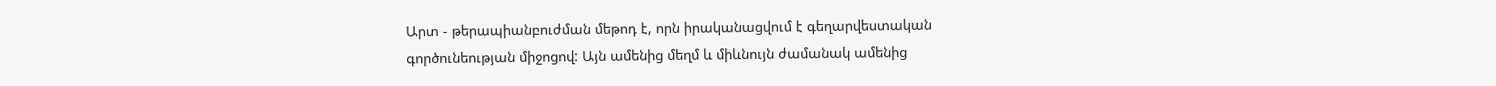Արտ - թերապիանբուժման մեթոդ է, որն իրականացվում է գեղարվեստական
գործունեության միջոցով: Այն ամենից մեղմ և միևնույն ժամանակ ամենից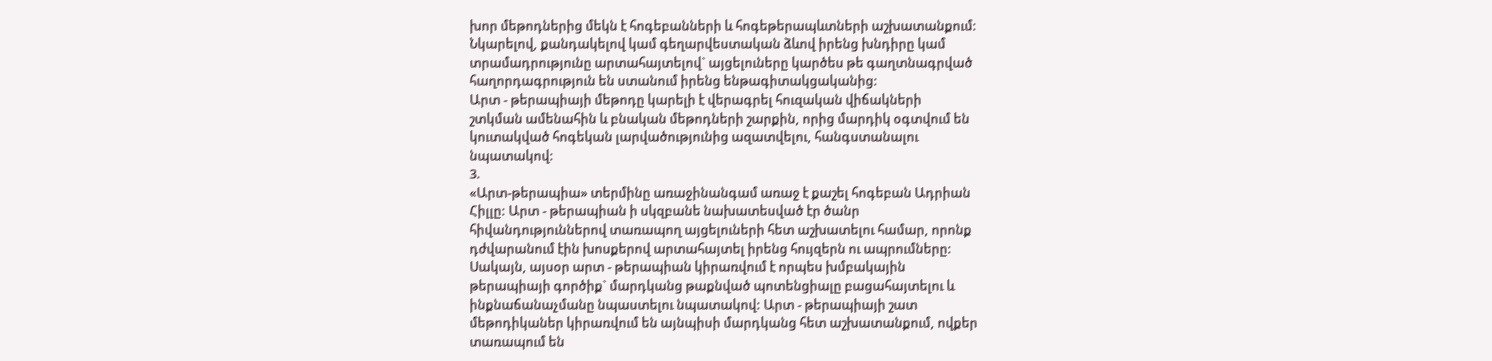խոր մեթոդներից մեկն է հոգեբանների և հոգեթերապևտների աշխատանքում:
Նկարելով, քանդակելով կամ գեղարվեստական ձևով իրենց խնդիրը կամ
տրամադրությունը արտահայտելով` այցելուները կարծես թե գաղտնագրված
հաղորդագրություն են ստանում իրենց ենթագիտակցականից:
Արտ - թերապիայի մեթոդը կարելի է վերագրել հուզական վիճակների
շտկման ամենահին և բնական մեթոդների շարքին, որից մարդիկ օգտվում են
կուտակված հոգեկան լարվածությունից ազատվելու, հանգստանալու
նպատակով:
3.
«Արտ-թերապիա» տերմինը առաջինանգամ առաջ է քաշել հոգեբան Ադրիան
Հիլլը: Արտ - թերապիան ի սկզբանե նախատեսված էր ծանր
հիվանդություններով տառապող այցելուների հետ աշխատելու համար, որոնք
դժվարանում էին խոսքերով արտահայտել իրենց հույզերն ու ապրումները:
Սակայն, այսօր արտ - թերապիան կիրառվում է որպես խմբակային
թերապիայի գործիք` մարդկանց թաքնված պոտենցիալը բացահայտելու և
ինքնաճանաչմանը նպաստելու նպատակով: Արտ - թերապիայի շատ
մեթոդիկաներ կիրառվում են այնպիսի մարդկանց հետ աշխատանքում, ովքեր
տառապում են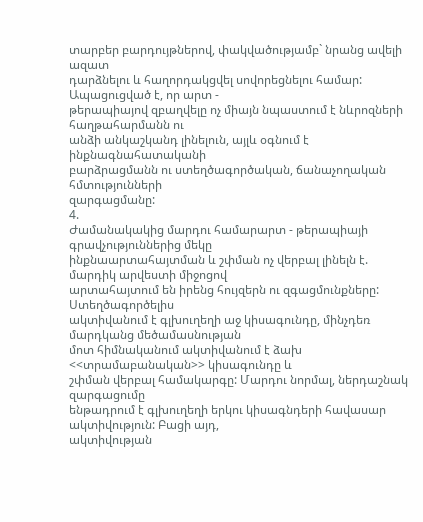տարբեր բարդույթներով, փակվածությամբ` նրանց ավելի ազատ
դարձնելու և հաղորդակցվել սովորեցնելու համար: Ապացուցված է, որ արտ -
թերապիայով զբաղվելը ոչ միայն նպաստում է նևրոզների հաղթահարմանն ու
անձի անկաշկանդ լինելուն, այլև օգնում է ինքնագնահատականի
բարձրացմանն ու ստեղծագործական, ճանաչողական հմտությունների
զարգացմանը:
4.
Ժամանակակից մարդու համարարտ - թերապիայի գրավչություններից մեկը
ինքնաարտահայտման և շփման ոչ վերբալ լինելն է. մարդիկ արվեստի միջոցով
արտահայտում են իրենց հույզերն ու զգացմունքները: Ստեղծագործելիս
ակտիվանում է գլխուղեղի աջ կիսագունդը, մինչդեռ մարդկանց մեծամասնության
մոտ հիմնականում ակտիվանում է ձախ <<տրամաբանական>> կիսագունդը և
շփման վերբալ համակարգը: Մարդու նորմալ, ներդաշնակ զարգացումը
ենթադրում է գլխուղեղի երկու կիսագնդերի հավասար ակտիվություն: Բացի այդ,
ակտիվության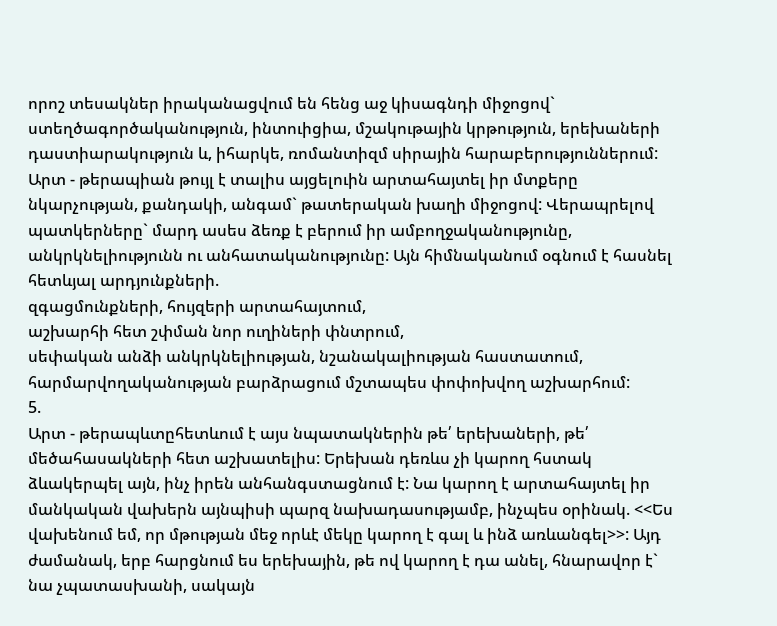որոշ տեսակներ իրականացվում են հենց աջ կիսագնդի միջոցով`
ստեղծագործականություն, ինտուիցիա, մշակութային կրթություն, երեխաների
դաստիարակություն և, իհարկե, ռոմանտիզմ սիրային հարաբերություններում:
Արտ - թերապիան թույլ է տալիս այցելուին արտահայտել իր մտքերը
նկարչության, քանդակի, անգամ` թատերական խաղի միջոցով: Վերապրելով
պատկերները` մարդ ասես ձեռք է բերում իր ամբողջականությունը,
անկրկնելիությունն ու անհատականությունը: Այն հիմնականում օգնում է հասնել
հետևյալ արդյունքների.
զգացմունքների, հույզերի արտահայտում,
աշխարհի հետ շփման նոր ուղիների փնտրում,
սեփական անձի անկրկնելիության, նշանակալիության հաստատում,
հարմարվողականության բարձրացում մշտապես փոփոխվող աշխարհում:
5.
Արտ - թերապևտըհետևում է այս նպատակներին թե՛ երեխաների, թե՛
մեծահասակների հետ աշխատելիս: Երեխան դեռևս չի կարող հստակ
ձևակերպել այն, ինչ իրեն անհանգստացնում է: Նա կարող է արտահայտել իր
մանկական վախերն այնպիսի պարզ նախադասությամբ, ինչպես օրինակ. <<Ես
վախենում եմ, որ մթության մեջ որևէ մեկը կարող է գալ և ինձ առևանգել>>: Այդ
ժամանակ, երբ հարցնում ես երեխային, թե ով կարող է դա անել, հնարավոր է`
նա չպատասխանի, սակայն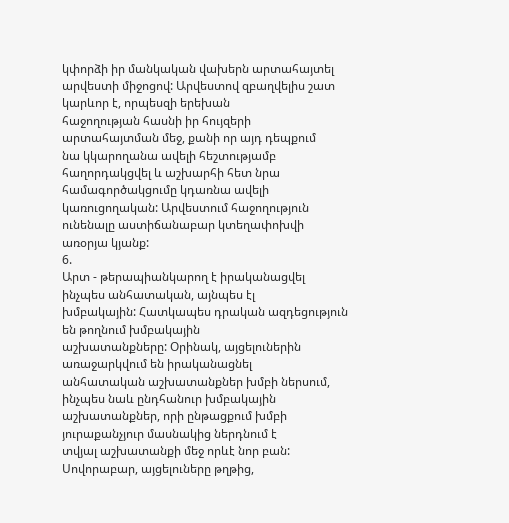կփորձի իր մանկական վախերն արտահայտել
արվեստի միջոցով: Արվեստով զբաղվելիս շատ կարևոր է, որպեսզի երեխան
հաջողության հասնի իր հույզերի արտահայտման մեջ, քանի որ այդ դեպքում
նա կկարողանա ավելի հեշտությամբ հաղորդակցվել և աշխարհի հետ նրա
համագործակցումը կդառնա ավելի կառուցողական: Արվեստում հաջողություն
ունենալը աստիճանաբար կտեղափոխվի առօրյա կյանք:
6.
Արտ - թերապիանկարող է իրականացվել ինչպես անհատական, այնպես էլ
խմբակային: Հատկապես դրական ազդեցություն են թողնում խմբակային
աշխատանքները: Օրինակ, այցելուներին առաջարկվում են իրականացնել
անհատական աշխատանքներ խմբի ներսում, ինչպես նաև ընդհանուր խմբակային
աշխատանքներ, որի ընթացքում խմբի յուրաքանչյուր մասնակից ներդնում է
տվյալ աշխատանքի մեջ որևէ նոր բան: Սովորաբար, այցելուները թղթից,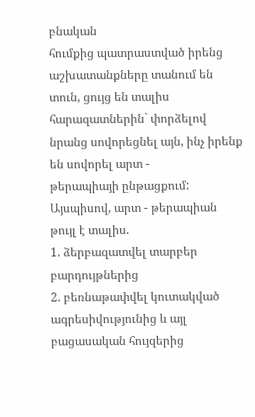բնական
հումքից պատրաստված իրենց աշխատանքները տանում են տուն, ցույց են տալիս
հարազատներին` փորձելով նրանց սովորեցնել այն, ինչ իրենք են սովորել արտ -
թերապիայի ընթացքում: Այսպիսով, արտ - թերապիան թույլ է տալիս.
1. ձերբազատվել տարբեր բարդույթներից
2. բեռնաթափվել կուտակված ագրեսիվությունից և այլ բացասական հույզերից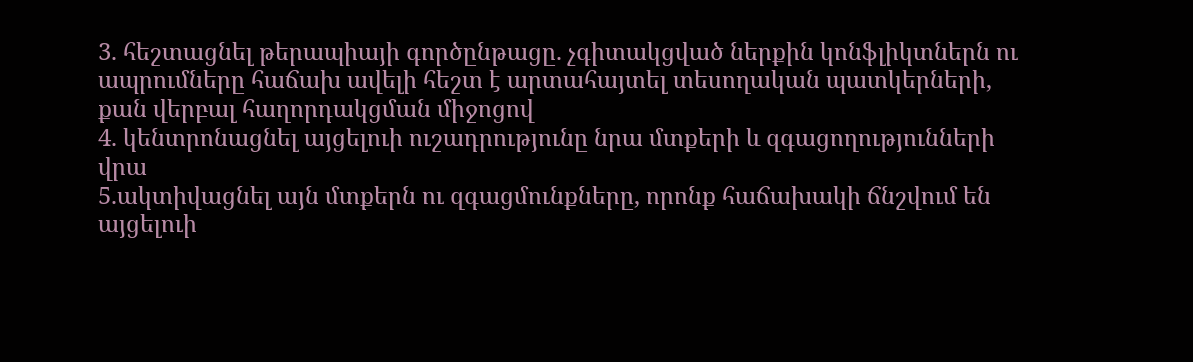3. հեշտացնել թերապիայի գործընթացը. չգիտակցված ներքին կոնֆլիկտներն ու
ապրումները հաճախ ավելի հեշտ է արտահայտել տեսողական պատկերների,
քան վերբալ հաղորդակցման միջոցով
4. կենտրոնացնել այցելուի ուշադրությունը նրա մտքերի և զգացողությունների
վրա
5.ակտիվացնել այն մտքերն ու զգացմունքները, որոնք հաճախակի ճնշվում են
այցելուի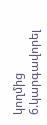կողմից
6.կարգավորել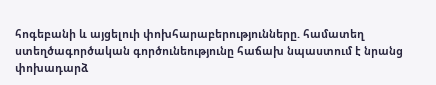հոգեբանի և այցելուի փոխհարաբերությունները. համատեղ
ստեղծագործական գործունեությունը հաճախ նպաստում է նրանց փոխադարձ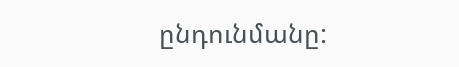ընդունմանը: